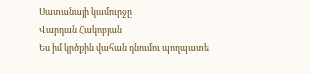Սատանայի կամուրջը
Վարդան Հակոբյան
Ես իմ կրծքին վահան դնումու պողպատե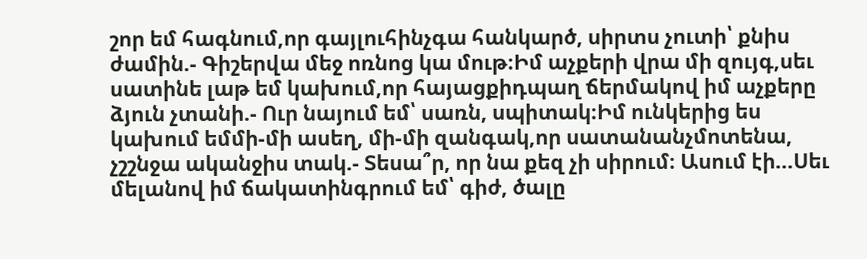շոր եմ հագնում,որ գայլուհինչգա հանկարծ, սիրտս չուտի՝ քնիս ժամին.- Գիշերվա մեջ ոռնոց կա մութ։Իմ աչքերի վրա մի զույգ,սեւ սատինե լաթ եմ կախում,որ հայացքիդպաղ ճերմակով իմ աչքերը ձյուն չտանի.- Ուր նայում եմ՝ սառն, սպիտակ։Իմ ունկերից ես կախում եմմի-մի ասեղ, մի-մի զանգակ,որ սատանանչմոտենա, չշշնջա ականջիս տակ.- Տեսա՞ր, որ նա քեզ չի սիրում։ Ասում էի...Սեւ մելանով իմ ճակատինգրում եմ՝ գիժ, ծալը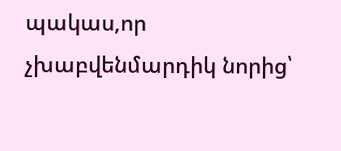պակաս,որ չխաբվենմարդիկ նորից՝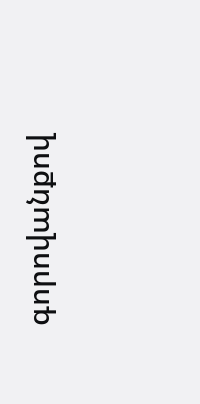գորովանքով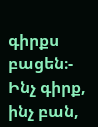գիրքս բացեն։- Ինչ գիրք, ինչ բան,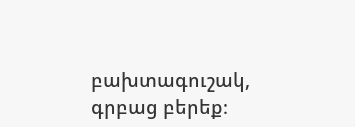բախտագուշակ, գրբաց բերեք։